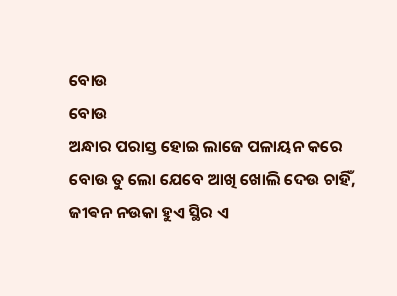ବୋଉ
ବୋଉ
ଅନ୍ଧାର ପରାସ୍ତ ହୋଇ ଲାଜେ ପଳାୟନ କରେ
ବୋଉ ତୁ ଲୋ ଯେବେ ଆଖି ଖୋଲି ଦେଉ ଚାହିଁ,
ଜୀଵନ ନଉକା ହୁଏ ସ୍ଥିର ଏ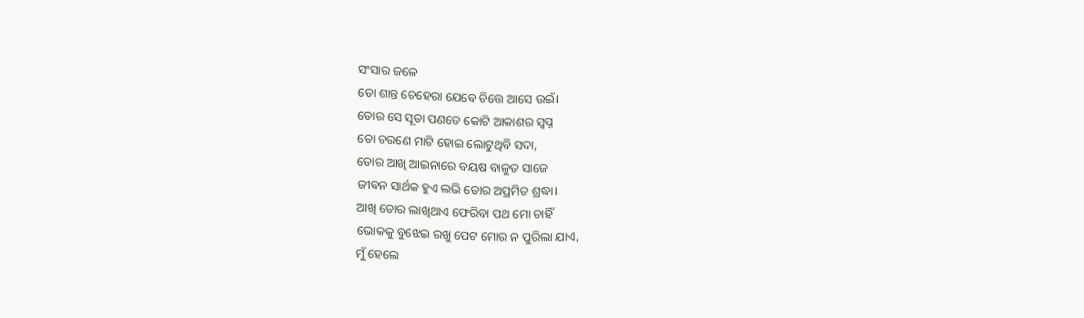ସଂସାର ଜଳେ
ତୋ ଶାନ୍ତ ଚେହେରା ଯେବେ ଚିତ୍ତେ ଆସେ ଉଇଁ।
ତୋର ସେ ସୂତା ପଣତେ କୋଟି ଆକାଶର ସ୍ୱପ୍ନ
ତୋ ଚରଣେ ମାଟି ହୋଇ ଲୋଟୁଥିବି ସଦା,
ତୋର ଆଖି ଆଇନାରେ ବୟଷ ବାଳୁତ ସାଜେ
ଜୀଵନ ସାର୍ଥକ ହୁଏ ଲଭି ତୋର ଅପ୍ରମିତ ଶ୍ରଦ୍ଧା।
ଆଖି ତୋର ଲାଖିଥାଏ ଫେରିବା ପଥ ମୋ ଚାହିଁ
ଭୋକକୁ ବୁଝେଇ ରଖୁ ପେଟ ମୋର ନ ପୁରିଲା ଯାଏ,
ମୁଁ ହେଲେ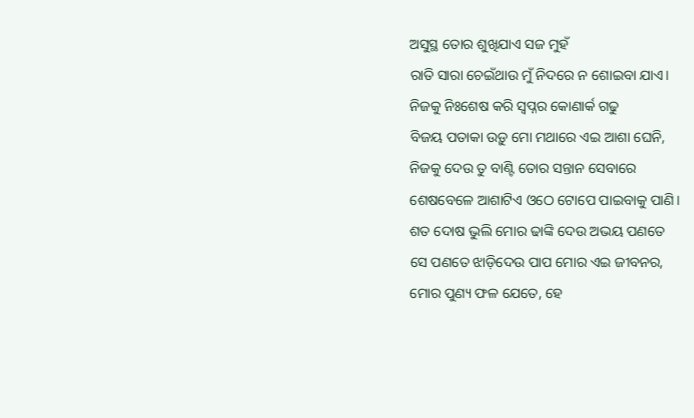ଅସୁସ୍ଥ ତୋର ଶୁଖିଯାଏ ସଜ ମୁହଁ
ରାତି ସାରା ଚେଇଁଥାଉ ମୁଁ ନିଦରେ ନ ଶୋଇବା ଯାଏ।
ନିଜକୁ ନିଃଶେଷ କରି ସ୍ୱପ୍ନର କୋଣାର୍କ ଗଢୁ
ବିଜୟ ପତାକା ଉଡ଼ୁ ମୋ ମଥାରେ ଏଇ ଆଶା ଘେନି,
ନିଜକୁ ଦେଉ ତୁ ବାଣ୍ଟି ତୋର ସନ୍ତାନ ସେବାରେ
ଶେଷବେଳେ ଆଶାଟିଏ ଓଠେ ଟୋପେ ପାଇବାକୁ ପାଣି।
ଶତ ଦୋଷ ଭୁଲି ମୋର ଢାଙ୍କି ଦେଉ ଅଭୟ ପଣତେ
ସେ ପଣତେ ଝାଡ଼ିଦେଉ ପାପ ମୋର ଏଇ ଜୀବନର,
ମୋର ପୁଣ୍ୟ ଫଳ ଯେତେ, ହେ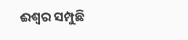ଈଶ୍ୱର ସମ୍ପୁଛି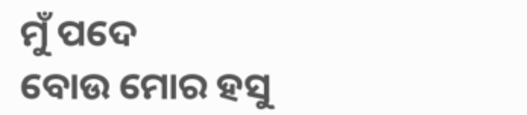ମୁଁ ପଦେ
ବୋଉ ମୋର ହସୁ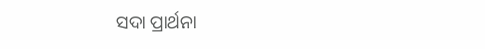ସଦା ପ୍ରାର୍ଥନା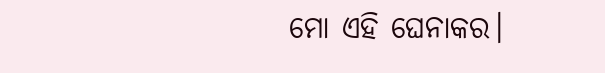ମୋ ଏହି ଘେନାକର।